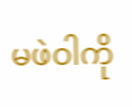မဖဲဝါကို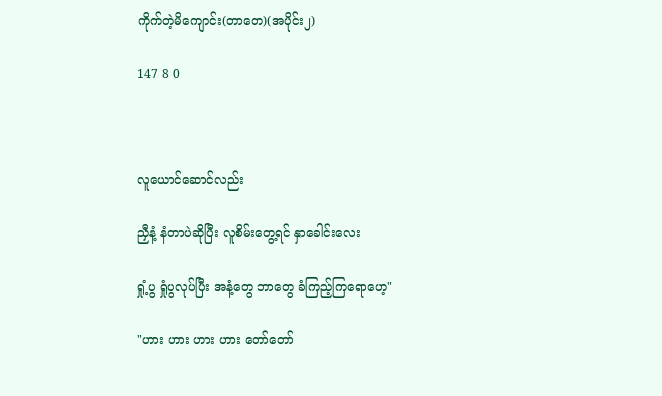ကိုက်တဲ့မိကျောင်း(တာတေ)(အပိုင်း၂)

147 8 0



လူယောင်ဆောင်လည်း

ညှီနံ့ နံတာပဲဆိုပြီး လူစိမ်းတွေ့ရင် နှာခေါင်းလေး

ရှုံ့ပွ ရှုံပွလုပ်ပြီး အနံ့တွေ ဘာတွေ ခံကြည့်ကြရောဟေ့"

"ဟား ဟား ဟား ဟား တော်တော်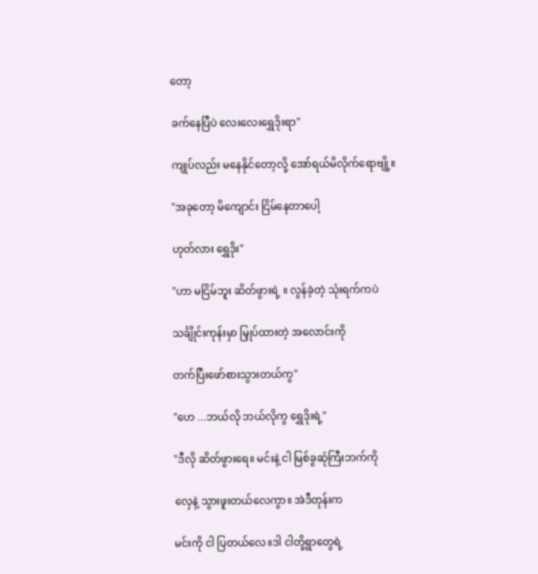တော့

ခက်နေပြီပဲ လေးလေးရွှေဒိုးရာ"

ကျုပ်လည်း မနေနိုင်တော့လို့ အော်ရယ်မိလိုက်ရောဗျို့။

"အခုတော့ မိကျောင်း ငြိမ်နေတာပေါ့

ဟုတ်လား ရွှေဒိုး"

"ဟာ မငြိမ်ဘူး ဆိတ်ဖွားရဲ့ ။ လွန်ခဲ့တဲ့ သုံးရက်ကပဲ

သင်္ချိုင်းကုန်းမှာ မြှုပ်ထားတဲ့ အလောင်းကို

တက်ပြီးဖော်စားသွားတယ်ကွ"

"ဟေ ...ဘယ်လို ဘယ်လိုကွ ရွှေဒိုးရဲ့"

"ဒီလို ဆိတ်ဖွားရေ။ မင်းနဲ့ ငါ မြစ်ခွဆုံကြီးဘက်ကို

လှေနဲ့ သွားဖူးတယ်လေကွာ။ အဲဒီတုန်းက

မင်းကို ငါ ပြတယ်လေ။ဒါ ငါတို့ရွာတွေရဲ့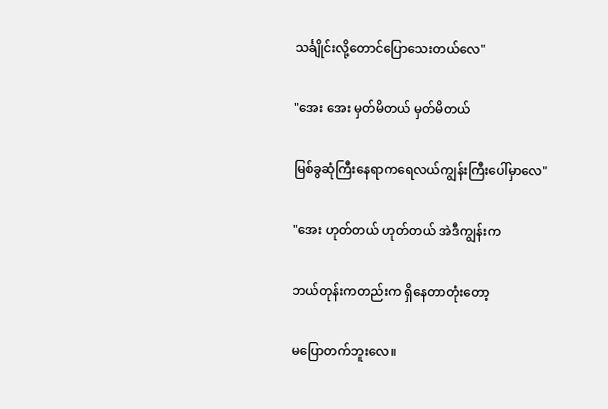သင်္ချိုင်းလို့တောင်ပြောသေးတယ်လေ"

"အေး အေး မှတ်မိတယ် မှတ်မိတယ်

မြစ်ခွဆုံကြီးနေရာကရေလယ်ကျွန်းကြီးပေါ်မှာလေ"

"အေး ဟုတ်တယ် ဟုတ်တယ် အဲဒီကျွန်းက

ဘယ်တုန်းကတည်းက ရှိနေတာတုံးတော့

မပြောတက်ဘူးလေ။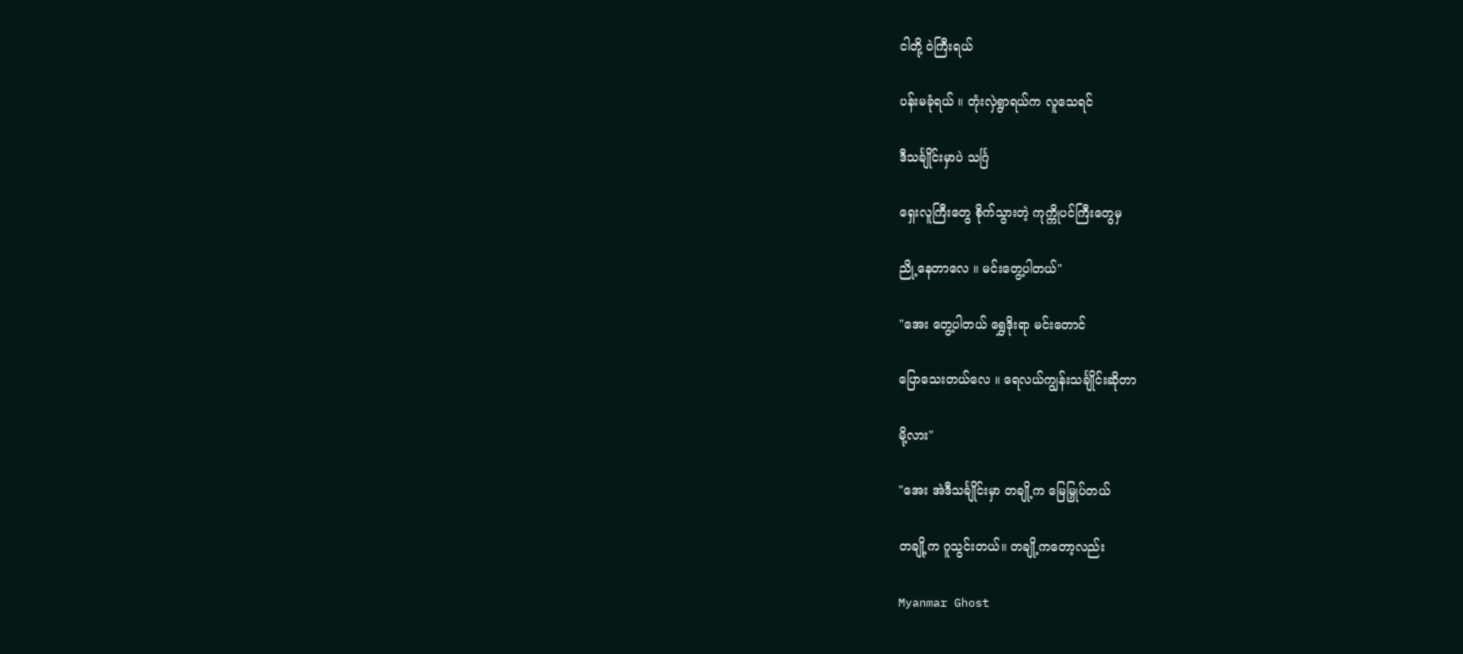ငါတို့ ဝဲကြီးရယ်

ပန်းမခုံရယ် ။ တုံးလှဲရွာရယ်က လူသေရင်

ဒီသင်္ချိုင်းမှာပဲ သင်္ဂြ

ရှေးလူကြီးတွေ စိုက်သွားတဲ့ ကုက္ကိုပင်ကြီးတွေမှ

ညို့နေတာလေ ။ မင်းတွေ့ပါတယ်"

"အေး တွေ့ပါတယ် ရွှေဒိုးရာ မင်းတောင်

ပြောသေးတယ်လေ ။ ရေလယ်ကျွန်းသင်္ချိုင်းဆိုတာ

မို့လား"

"အေး အဲဒီသင်္ချိုင်းမှာ တချို့က မြေမြှုပ်တယ်

တချို့က ဂူသွင်းတယ်။ တချို့ကတော့လည်း

Myanmar Ghost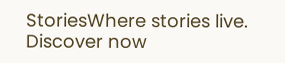StoriesWhere stories live. Discover now